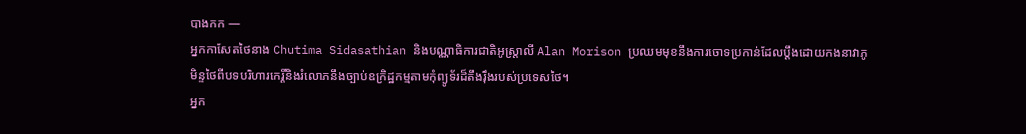បាងកក —
អ្នកកាសែតថៃនាង Chutima Sidasathian និងបណ្ណាធិការជាតិអូស្រ្តាលី Alan Morison ប្រឈមមុខនឹងការចោទប្រកាន់ដែលប្តឹងដោយកងនាវាភូមិន្ទថៃពីបទបរិហារកេរ្តិ៍និងរំលោភនឹងច្បាប់ឧក្រិដ្ឋកម្មតាមកុំព្យូទ័រដ៏តឹងរ៉ឹងរបស់ប្រទេសថៃ។
អ្នក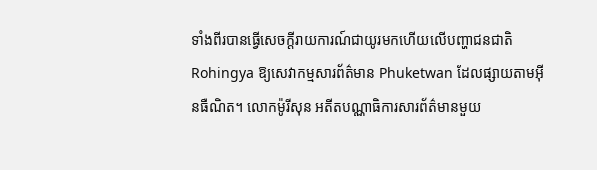ទាំងពីរបានធ្វើសេចក្តីរាយការណ៍ជាយូរមកហើយលើបញ្ហាជនជាតិ Rohingya ឱ្យសេវាកម្មសារព័ត៌មាន Phuketwan ដែលផ្សាយតាមអ៊ីនធឺណិត។ លោកម៉ូរីសុន អតីតបណ្ណាធិការសារព័ត៌មានមួយ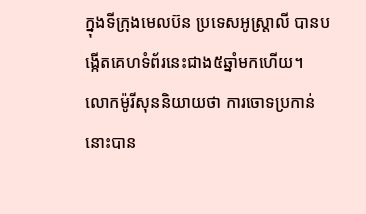ក្នុងទីក្រុងមេលប៊ន ប្រទេសអូស្រ្តាលី បានបង្កើតគេហទំព័រនេះជាង៥ឆ្នាំមកហើយ។
លោកម៉ូរីសុននិយាយថា ការចោទប្រកាន់នោះបាន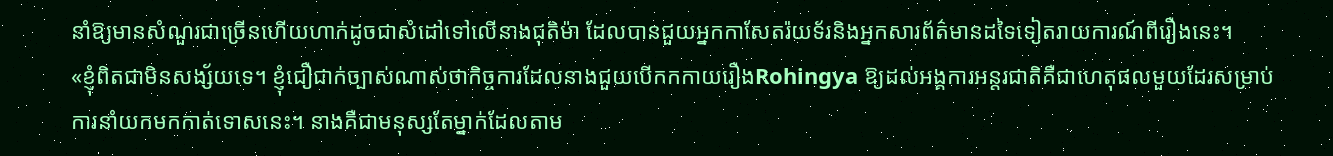នាំឱ្យមានសំណួរជាច្រើនហើយហាក់ដូចជាសំដៅទៅលើនាងជុតិម៉ា ដែលបានជួយអ្នកកាសែតរ៉យទ័រនិងអ្នកសារព័ត៌មានដទៃទៀតរាយការណ៍ពីរឿងនេះ។
«ខ្ញុំពិតជាមិនសង្ស័យទេ។ ខ្ញុំជឿជាក់ច្បាស់ណាស់ថាកិច្ចការដែលនាងជួយបើកកកាយរឿងRohingya ឱ្យដល់អង្គការអន្តរជាតិគឺជាហេតុផលមួយដែរសម្រាប់ការនាំយកមកកាត់ទោសនេះ។ នាងគឺជាមនុស្សតែម្នាក់ដែលតាម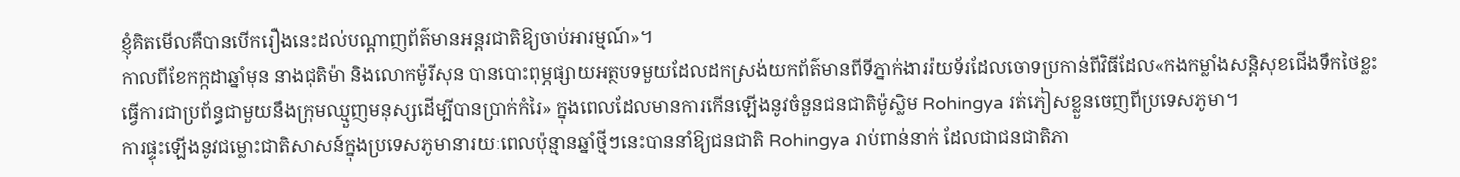ខ្ញុំគិតមើលគឺបានបើករឿងនេះដល់បណ្តាញព័ត៌មានអន្តរជាតិឱ្យចាប់អារម្មណ៍»។
កាលពីខែកក្កដាឆ្នាំមុន នាងជុតិម៉ា និងលោកម៉ូរីសុន បានបោះពុម្ភផ្សាយអត្ថបទមួយដែលដកស្រង់យកព័ត៌មានពីទីភ្នាក់ងាររ៉យទ័រដែលចោទប្រកាន់ពីវិធីដែល«កងកម្លាំងសន្តិសុខជើងទឹកថៃខ្លះធ្វើការជាប្រព័ន្ធជាមួយនឹងក្រុមឈ្មួញមនុស្សដើម្បីបានប្រាក់កំរៃ» ក្នុងពេលដែលមានការកើនឡើងនូវចំនួនជនជាតិម៉ូស្លិម Rohingya រត់ភៀសខ្លួនចេញពីប្រទេសភូមា។
ការផ្ទុះឡើងនូវជម្លោះជាតិសាសន៍ក្នុងប្រទេសភូមានារយៈពេលប៉ុន្មានឆ្នាំថ្មីៗនេះបាននាំឱ្យជនជាតិ Rohingya រាប់ពាន់នាក់ ដែលជាជនជាតិភា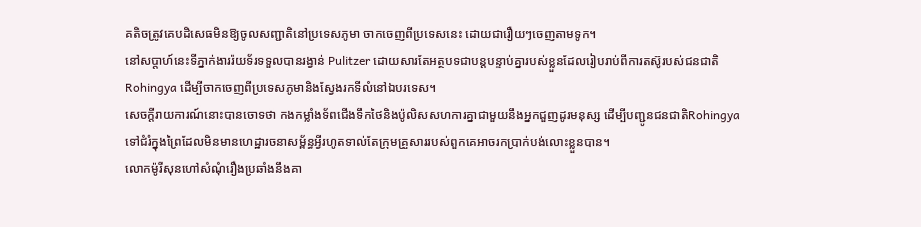គតិចត្រូវគេបដិសេធមិនឱ្យចូលសញ្ជាតិនៅប្រទេសភូមា ចាកចេញពីប្រទេសនេះ ដោយជារឿយៗចេញតាមទូក។
នៅសប្តាហ៍នេះទីភ្នាក់ងាររ៉យទ័រទទួលបានរង្វាន់ Pulitzer ដោយសារតែអត្ថបទជាបន្តបន្ទាប់គ្នារបស់ខ្លួនដែលរៀបរាប់ពីការតស៊ូរបស់ជនជាតិ Rohingya ដើម្បីចាកចេញពីប្រទេសភូមានិងស្វែងរកទីលំនៅឯបរទេស។
សេចក្តីរាយការណ៍នោះបានចោទថា កងកម្លាំងទ័ពជើងទឹកថៃនិងប៉ូលិសសហការគ្នាជាមួយនឹងអ្នកជួញដូរមនុស្ស ដើម្បីបញ្ជូនជនជាតិRohingya ទៅជំរំក្នុងព្រៃដែលមិនមានហេដ្ឋារចនាសម្ព័ន្ធអ្វីរហូតទាល់តែក្រុមគ្រួសាររបស់ពួកគេអាចរកប្រាក់បង់លោះខ្លួនបាន។
លោកម៉ូរីសុនហៅសំណុំរឿងប្រឆាំងនឹងគា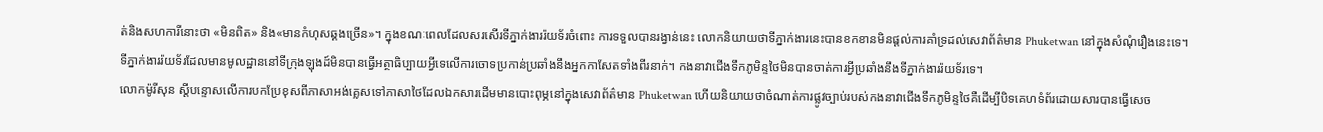ត់និងសហការីនោះថា «មិនពិត» និង«មានកំហុសឆ្គងច្រើន»។ ក្នុងខណៈពេលដែលសរសើរទីភ្នាក់ងាររ៉យទ័រចំពោះ ការទទួលបានរង្វាន់នេះ លោកនិយាយថាទីភ្នាក់ងារនេះបានខកខានមិនផ្តល់ការគាំទ្រដល់សេវាព័ត៌មាន Phuketwan នៅក្នុងសំណុំរឿងនេះទេ។
ទីភ្នាក់ងាររ៉យទ័រដែលមានមូលដ្ឋាននៅទីក្រុងឡុងដ៍មិនបានធ្វើអត្ថាធិប្បាយអ្វីទេលើការចោទប្រកាន់ប្រឆាំងនឹងអ្នកកាសែតទាំងពីរនាក់។ កងនាវាជើងទឹកភូមិន្ទថៃមិនបានចាត់ការអ្វីប្រឆាំងនឹងទីភ្នាក់ងាររ៉យទ័រទេ។
លោកម៉ូរីសុន ស្តីបន្ទោសលើការបកប្រែខុសពីភាសាអង់គ្លេសទៅភាសាថៃដែលឯកសារដើមមានបោះពុម្ភនៅក្នុងសេវាព័ត៌មាន Phuketwan ហើយនិយាយថាចំណាត់ការផ្លូវច្បាប់របស់កងនាវាជើងទឹកភូមិន្ទថៃគឺដើម្បីបិទគេហទំព័រដោយសារបានធ្វើសេច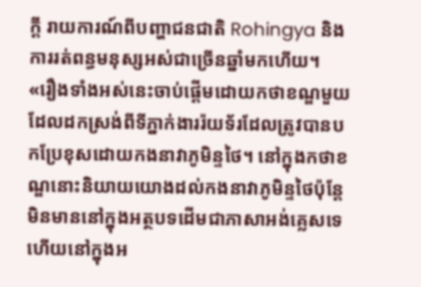ក្តី រាយការណ៍ពីបញ្ហាជនជាតិ Rohingya និងការរត់ពន្ធមនុស្សអស់ជាច្រើនឆ្នាំមកហើយ។
«រឿងទាំងអស់នេះចាប់ផ្តើមដោយកថាខណ្ឌមួយដែលដកស្រង់ពីទីភ្នាក់ងាររ៉យទ័រដែលត្រូវបានបកប្រែខុសដោយកងនាវាភូមិន្ទថៃ។ នៅក្នុងកថាខណ្ឌនោះនិយាយយោងដល់កងនាវាភូមិន្ទថៃប៉ុន្តែមិនមាននៅក្នុងអត្ថបទដើមជាភាសាអង់គ្លេសទេ ហើយនៅក្នុងអ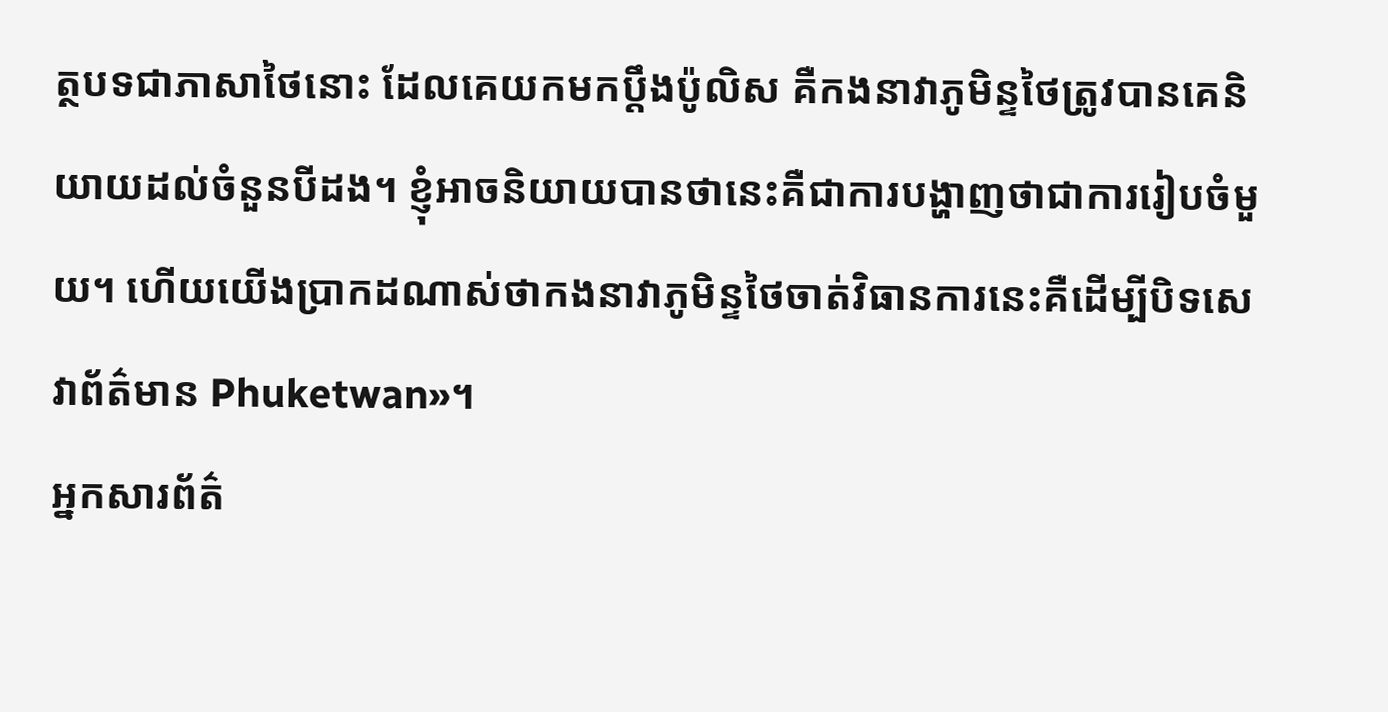ត្ថបទជាភាសាថៃនោះ ដែលគេយកមកប្តឹងប៉ូលិស គឺកងនាវាភូមិន្ទថៃត្រូវបានគេនិយាយដល់ចំនួនបីដង។ ខ្ញុំអាចនិយាយបានថានេះគឺជាការបង្ហាញថាជាការរៀបចំមួយ។ ហើយយើងប្រាកដណាស់ថាកងនាវាភូមិន្ទថៃចាត់វិធានការនេះគឺដើម្បីបិទសេវាព័ត៌មាន Phuketwan»។
អ្នកសារព័ត៌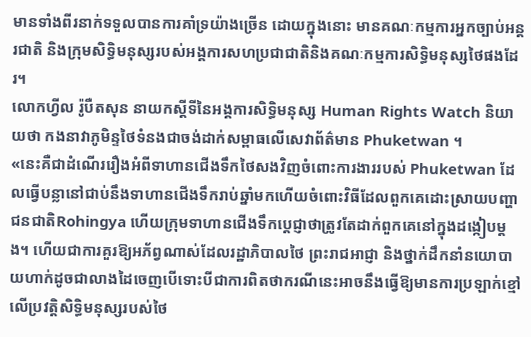មានទាំងពីរនាក់ទទួលបានការគាំទ្រយ៉ាងច្រើន ដោយក្នុងនោះ មានគណៈកម្មការអ្នកច្បាប់អន្តរជាតិ និងក្រុមសិទ្ធិមនុស្សរបស់អង្គការសហប្រជាជាតិនិងគណៈកម្មការសិទ្ធិមនុស្សថៃផងដែរ។
លោកហ្វីល រ៉ូបឺតសុន នាយកស្តីទីនៃអង្គការសិទ្ធិមនុស្ស Human Rights Watch និយាយថា កងនាវាភូមិន្ទថៃទំនងជាចង់ដាក់សម្ពាធលើសេវាព័ត៌មាន Phuketwan ។
«នេះគឺជាដំណើររឿងអំពីទាហានជើងទឹកថៃសងវិញចំពោះការងាររបស់ Phuketwan ដែលធ្វើបន្លានៅជាប់នឹងទាហានជើងទឹករាប់ឆ្នាំមកហើយចំពោះវិធីដែលពួកគេដោះស្រាយបញ្ហាជនជាតិRohingya ហើយក្រុមទាហានជើងទឹកប្តេជ្ញាថាត្រូវតែដាក់ពួកគេនៅក្នុងដង្កៀបម្តង។ ហើយជាការគួរឱ្យអភ័ព្វណាស់ដែលរដ្ឋាភិបាលថៃ ព្រះរាជអាជ្ញា និងថ្នាក់ដឹកនាំនយោបាយហាក់ដូចជាលាងដៃចេញបើទោះបីជាការពិតថាករណីនេះអាចនឹងធ្វើឱ្យមានការប្រឡាក់ខ្មៅលើប្រវត្តិសិទ្ធិមនុស្សរបស់ថៃ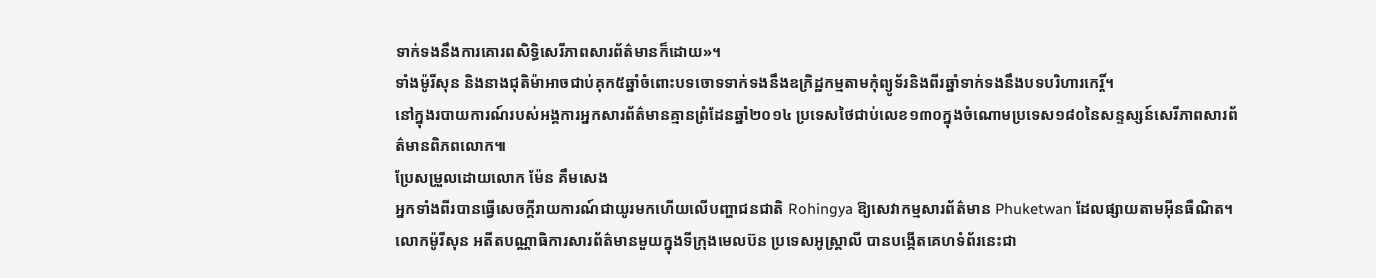ទាក់ទងនឹងការគោរពសិទ្ធិសេរីភាពសារព័ត៌មានក៏ដោយ»។
ទាំងម៉ូរីសុន និងនាងជុតិម៉ាអាចជាប់គុក៥ឆ្នាំចំពោះបទចោទទាក់ទងនឹងឧក្រិដ្ឋកម្មតាមកុំព្យូទ័រនិងពីរឆ្នាំទាក់ទងនឹងបទបរិហារកេរ្តិ៍។
នៅក្នុងរបាយការណ៍របស់អង្គការអ្នកសារព័ត៌មានគ្មានព្រំដែនឆ្នាំ២០១៤ ប្រទេសថៃជាប់លេខ១៣០ក្នុងចំណោមប្រទេស១៨០នៃសន្ទស្សន៍សេរីភាពសារព័ត៌មានពិភពលោក៕
ប្រែសម្រួលដោយលោក ម៉ែន គឹមសេង
អ្នកទាំងពីរបានធ្វើសេចក្តីរាយការណ៍ជាយូរមកហើយលើបញ្ហាជនជាតិ Rohingya ឱ្យសេវាកម្មសារព័ត៌មាន Phuketwan ដែលផ្សាយតាមអ៊ីនធឺណិត។ លោកម៉ូរីសុន អតីតបណ្ណាធិការសារព័ត៌មានមួយក្នុងទីក្រុងមេលប៊ន ប្រទេសអូស្រ្តាលី បានបង្កើតគេហទំព័រនេះជា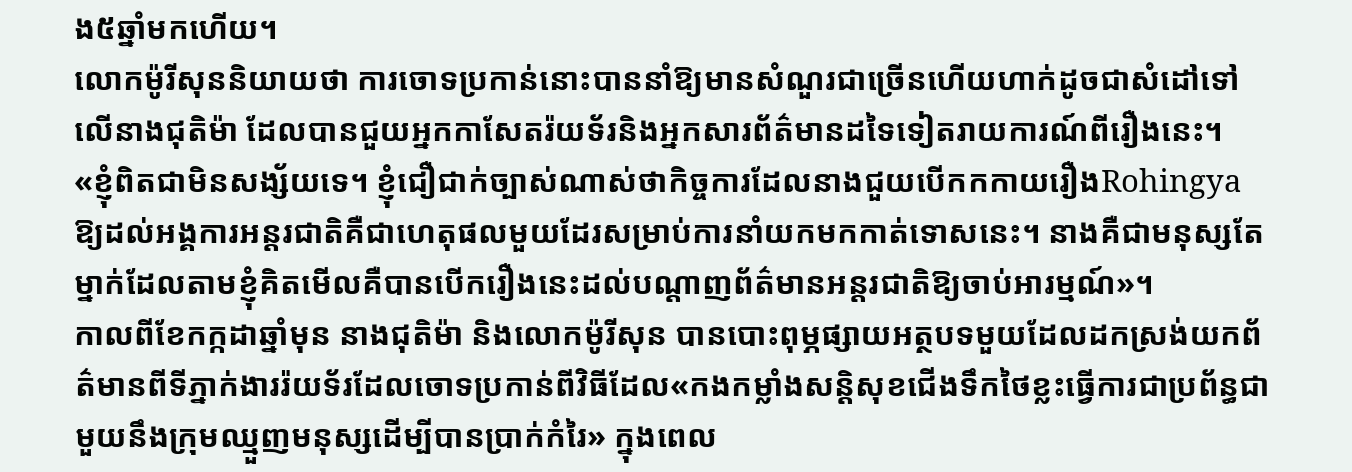ង៥ឆ្នាំមកហើយ។
លោកម៉ូរីសុននិយាយថា ការចោទប្រកាន់នោះបាននាំឱ្យមានសំណួរជាច្រើនហើយហាក់ដូចជាសំដៅទៅលើនាងជុតិម៉ា ដែលបានជួយអ្នកកាសែតរ៉យទ័រនិងអ្នកសារព័ត៌មានដទៃទៀតរាយការណ៍ពីរឿងនេះ។
«ខ្ញុំពិតជាមិនសង្ស័យទេ។ ខ្ញុំជឿជាក់ច្បាស់ណាស់ថាកិច្ចការដែលនាងជួយបើកកកាយរឿងRohingya ឱ្យដល់អង្គការអន្តរជាតិគឺជាហេតុផលមួយដែរសម្រាប់ការនាំយកមកកាត់ទោសនេះ។ នាងគឺជាមនុស្សតែម្នាក់ដែលតាមខ្ញុំគិតមើលគឺបានបើករឿងនេះដល់បណ្តាញព័ត៌មានអន្តរជាតិឱ្យចាប់អារម្មណ៍»។
កាលពីខែកក្កដាឆ្នាំមុន នាងជុតិម៉ា និងលោកម៉ូរីសុន បានបោះពុម្ភផ្សាយអត្ថបទមួយដែលដកស្រង់យកព័ត៌មានពីទីភ្នាក់ងាររ៉យទ័រដែលចោទប្រកាន់ពីវិធីដែល«កងកម្លាំងសន្តិសុខជើងទឹកថៃខ្លះធ្វើការជាប្រព័ន្ធជាមួយនឹងក្រុមឈ្មួញមនុស្សដើម្បីបានប្រាក់កំរៃ» ក្នុងពេល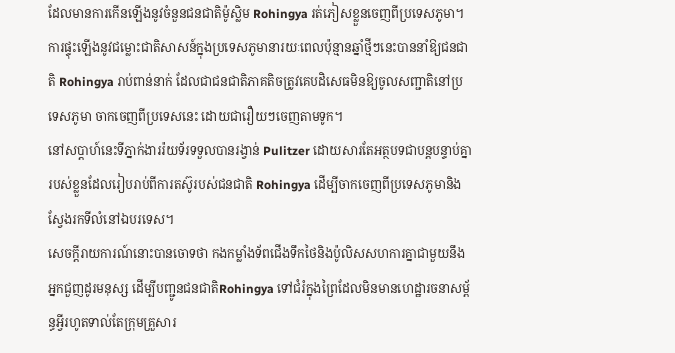ដែលមានការកើនឡើងនូវចំនួនជនជាតិម៉ូស្លិម Rohingya រត់ភៀសខ្លួនចេញពីប្រទេសភូមា។
ការផ្ទុះឡើងនូវជម្លោះជាតិសាសន៍ក្នុងប្រទេសភូមានារយៈពេលប៉ុន្មានឆ្នាំថ្មីៗនេះបាននាំឱ្យជនជាតិ Rohingya រាប់ពាន់នាក់ ដែលជាជនជាតិភាគតិចត្រូវគេបដិសេធមិនឱ្យចូលសញ្ជាតិនៅប្រទេសភូមា ចាកចេញពីប្រទេសនេះ ដោយជារឿយៗចេញតាមទូក។
នៅសប្តាហ៍នេះទីភ្នាក់ងាររ៉យទ័រទទួលបានរង្វាន់ Pulitzer ដោយសារតែអត្ថបទជាបន្តបន្ទាប់គ្នារបស់ខ្លួនដែលរៀបរាប់ពីការតស៊ូរបស់ជនជាតិ Rohingya ដើម្បីចាកចេញពីប្រទេសភូមានិងស្វែងរកទីលំនៅឯបរទេស។
សេចក្តីរាយការណ៍នោះបានចោទថា កងកម្លាំងទ័ពជើងទឹកថៃនិងប៉ូលិសសហការគ្នាជាមួយនឹងអ្នកជួញដូរមនុស្ស ដើម្បីបញ្ជូនជនជាតិRohingya ទៅជំរំក្នុងព្រៃដែលមិនមានហេដ្ឋារចនាសម្ព័ន្ធអ្វីរហូតទាល់តែក្រុមគ្រួសារ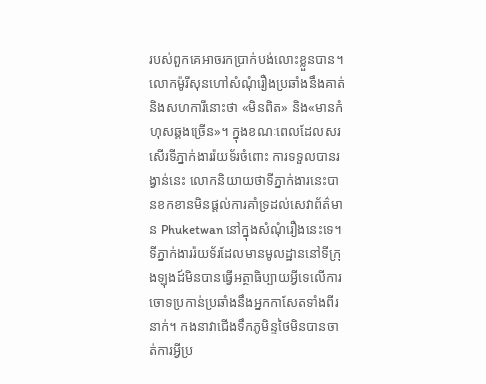របស់ពួកគេអាចរកប្រាក់បង់លោះខ្លួនបាន។
លោកម៉ូរីសុនហៅសំណុំរឿងប្រឆាំងនឹងគាត់និងសហការីនោះថា «មិនពិត» និង«មានកំហុសឆ្គងច្រើន»។ ក្នុងខណៈពេលដែលសរសើរទីភ្នាក់ងាររ៉យទ័រចំពោះ ការទទួលបានរង្វាន់នេះ លោកនិយាយថាទីភ្នាក់ងារនេះបានខកខានមិនផ្តល់ការគាំទ្រដល់សេវាព័ត៌មាន Phuketwan នៅក្នុងសំណុំរឿងនេះទេ។
ទីភ្នាក់ងាររ៉យទ័រដែលមានមូលដ្ឋាននៅទីក្រុងឡុងដ៍មិនបានធ្វើអត្ថាធិប្បាយអ្វីទេលើការចោទប្រកាន់ប្រឆាំងនឹងអ្នកកាសែតទាំងពីរនាក់។ កងនាវាជើងទឹកភូមិន្ទថៃមិនបានចាត់ការអ្វីប្រ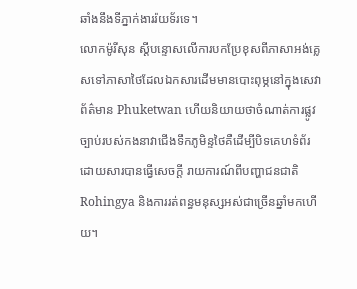ឆាំងនឹងទីភ្នាក់ងាររ៉យទ័រទេ។
លោកម៉ូរីសុន ស្តីបន្ទោសលើការបកប្រែខុសពីភាសាអង់គ្លេសទៅភាសាថៃដែលឯកសារដើមមានបោះពុម្ភនៅក្នុងសេវាព័ត៌មាន Phuketwan ហើយនិយាយថាចំណាត់ការផ្លូវច្បាប់របស់កងនាវាជើងទឹកភូមិន្ទថៃគឺដើម្បីបិទគេហទំព័រដោយសារបានធ្វើសេចក្តី រាយការណ៍ពីបញ្ហាជនជាតិ Rohingya និងការរត់ពន្ធមនុស្សអស់ជាច្រើនឆ្នាំមកហើយ។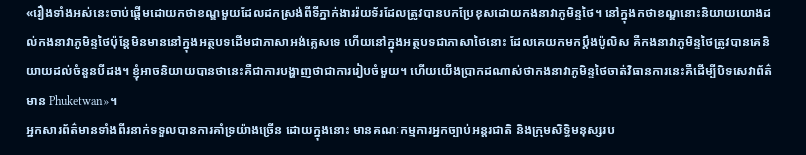«រឿងទាំងអស់នេះចាប់ផ្តើមដោយកថាខណ្ឌមួយដែលដកស្រង់ពីទីភ្នាក់ងាររ៉យទ័រដែលត្រូវបានបកប្រែខុសដោយកងនាវាភូមិន្ទថៃ។ នៅក្នុងកថាខណ្ឌនោះនិយាយយោងដល់កងនាវាភូមិន្ទថៃប៉ុន្តែមិនមាននៅក្នុងអត្ថបទដើមជាភាសាអង់គ្លេសទេ ហើយនៅក្នុងអត្ថបទជាភាសាថៃនោះ ដែលគេយកមកប្តឹងប៉ូលិស គឺកងនាវាភូមិន្ទថៃត្រូវបានគេនិយាយដល់ចំនួនបីដង។ ខ្ញុំអាចនិយាយបានថានេះគឺជាការបង្ហាញថាជាការរៀបចំមួយ។ ហើយយើងប្រាកដណាស់ថាកងនាវាភូមិន្ទថៃចាត់វិធានការនេះគឺដើម្បីបិទសេវាព័ត៌មាន Phuketwan»។
អ្នកសារព័ត៌មានទាំងពីរនាក់ទទួលបានការគាំទ្រយ៉ាងច្រើន ដោយក្នុងនោះ មានគណៈកម្មការអ្នកច្បាប់អន្តរជាតិ និងក្រុមសិទ្ធិមនុស្សរប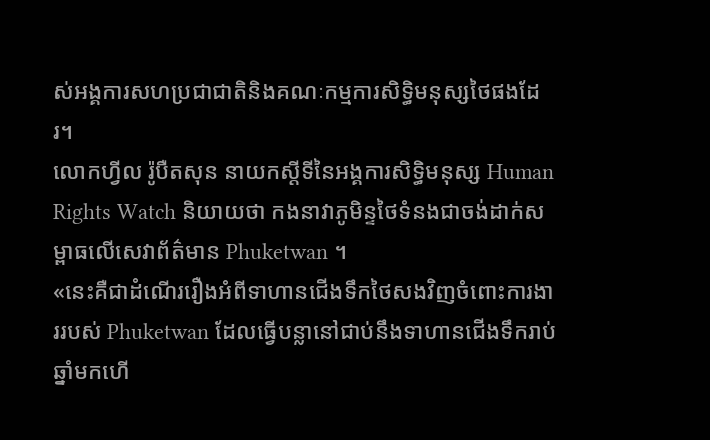ស់អង្គការសហប្រជាជាតិនិងគណៈកម្មការសិទ្ធិមនុស្សថៃផងដែរ។
លោកហ្វីល រ៉ូបឺតសុន នាយកស្តីទីនៃអង្គការសិទ្ធិមនុស្ស Human Rights Watch និយាយថា កងនាវាភូមិន្ទថៃទំនងជាចង់ដាក់សម្ពាធលើសេវាព័ត៌មាន Phuketwan ។
«នេះគឺជាដំណើររឿងអំពីទាហានជើងទឹកថៃសងវិញចំពោះការងាររបស់ Phuketwan ដែលធ្វើបន្លានៅជាប់នឹងទាហានជើងទឹករាប់ឆ្នាំមកហើ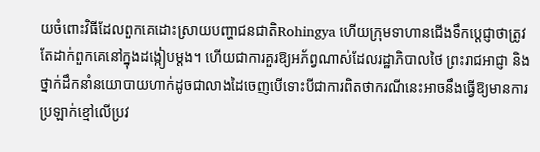យចំពោះវិធីដែលពួកគេដោះស្រាយបញ្ហាជនជាតិRohingya ហើយក្រុមទាហានជើងទឹកប្តេជ្ញាថាត្រូវតែដាក់ពួកគេនៅក្នុងដង្កៀបម្តង។ ហើយជាការគួរឱ្យអភ័ព្វណាស់ដែលរដ្ឋាភិបាលថៃ ព្រះរាជអាជ្ញា និងថ្នាក់ដឹកនាំនយោបាយហាក់ដូចជាលាងដៃចេញបើទោះបីជាការពិតថាករណីនេះអាចនឹងធ្វើឱ្យមានការប្រឡាក់ខ្មៅលើប្រវ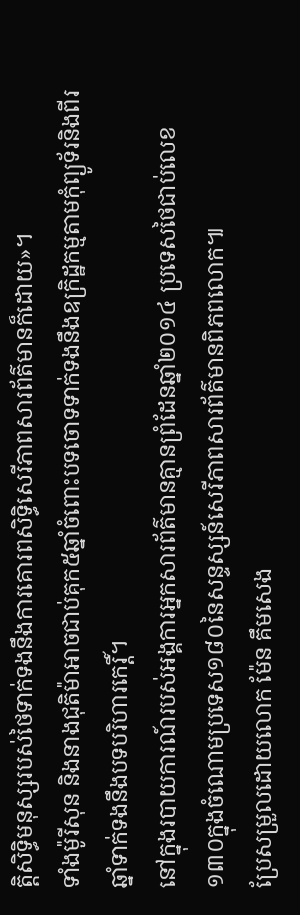ត្តិសិទ្ធិមនុស្សរបស់ថៃទាក់ទងនឹងការគោរពសិទ្ធិសេរីភាពសារព័ត៌មានក៏ដោយ»។
ទាំងម៉ូរីសុន និងនាងជុតិម៉ាអាចជាប់គុក៥ឆ្នាំចំពោះបទចោទទាក់ទងនឹងឧក្រិដ្ឋកម្មតាមកុំព្យូទ័រនិងពីរឆ្នាំទាក់ទងនឹងបទបរិហារកេរ្តិ៍។
នៅក្នុងរបាយការណ៍របស់អង្គការអ្នកសារព័ត៌មានគ្មានព្រំដែនឆ្នាំ២០១៤ ប្រទេសថៃជាប់លេខ១៣០ក្នុងចំណោមប្រទេស១៨០នៃសន្ទស្សន៍សេរីភាពសារព័ត៌មានពិភពលោក៕
ប្រែសម្រួលដោយលោក ម៉ែន គឹមសេង